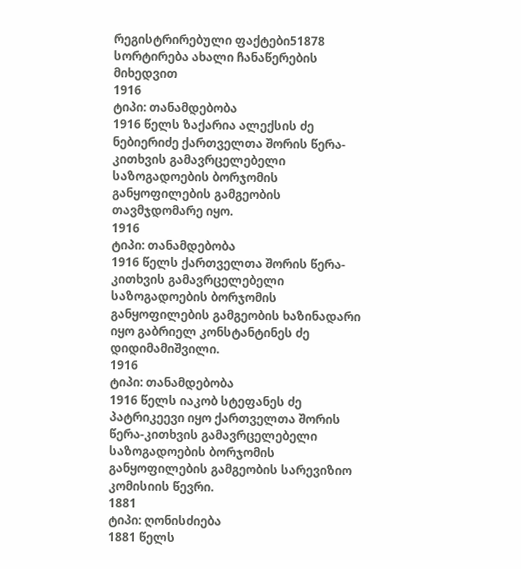რეგისტრირებული ფაქტები51878
სორტირება ახალი ჩანაწერების მიხედვით
1916
ტიპი: თანამდებობა
1916 წელს ზაქარია ალექსის ძე ნებიერიძე ქართველთა შორის წერა-კითხვის გამავრცელებელი საზოგადოების ბორჯომის განყოფილების გამგეობის თავმჯდომარე იყო.
1916
ტიპი: თანამდებობა
1916 წელს ქართველთა შორის წერა-კითხვის გამავრცელებელი საზოგადოების ბორჯომის განყოფილების გამგეობის ხაზინადარი იყო გაბრიელ კონსტანტინეს ძე დიდიმამიშვილი.
1916
ტიპი: თანამდებობა
1916 წელს იაკობ სტეფანეს ძე პატრიკეევი იყო ქართველთა შორის წერა-კითხვის გამავრცელებელი საზოგადოების ბორჯომის განყოფილების გამგეობის სარევიზიო კომისიის წევრი.
1881
ტიპი: ღონისძიება
1881 წელს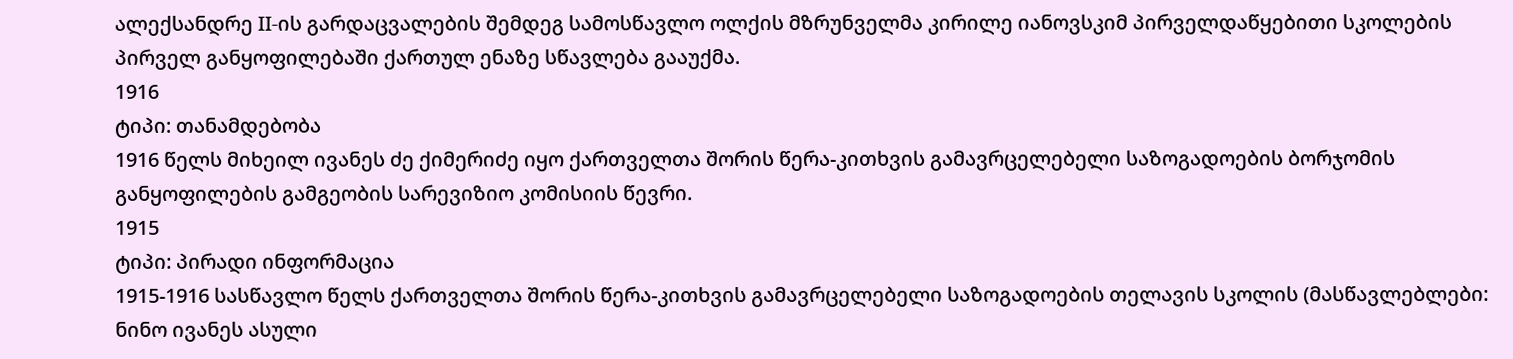ალექსანდრე II-ის გარდაცვალების შემდეგ სამოსწავლო ოლქის მზრუნველმა კირილე იანოვსკიმ პირველდაწყებითი სკოლების პირველ განყოფილებაში ქართულ ენაზე სწავლება გააუქმა.
1916
ტიპი: თანამდებობა
1916 წელს მიხეილ ივანეს ძე ქიმერიძე იყო ქართველთა შორის წერა-კითხვის გამავრცელებელი საზოგადოების ბორჯომის განყოფილების გამგეობის სარევიზიო კომისიის წევრი.
1915
ტიპი: პირადი ინფორმაცია
1915-1916 სასწავლო წელს ქართველთა შორის წერა-კითხვის გამავრცელებელი საზოგადოების თელავის სკოლის (მასწავლებლები: ნინო ივანეს ასული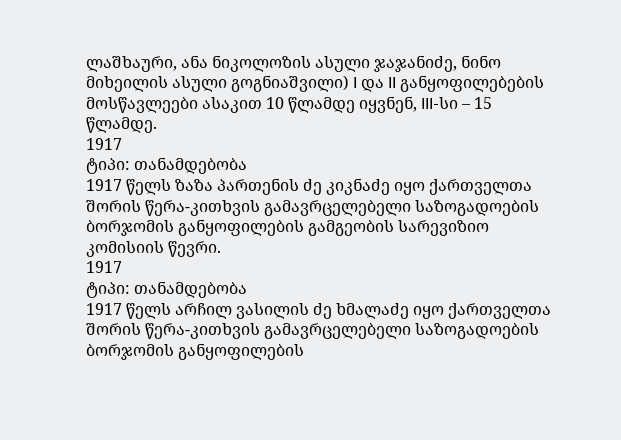ლაშხაური, ანა ნიკოლოზის ასული ჯაჯანიძე, ნინო მიხეილის ასული გოგნიაშვილი) I და II განყოფილებების მოსწავლეები ასაკით 10 წლამდე იყვნენ, III-სი – 15 წლამდე.
1917
ტიპი: თანამდებობა
1917 წელს ზაზა პართენის ძე კიკნაძე იყო ქართველთა შორის წერა-კითხვის გამავრცელებელი საზოგადოების ბორჯომის განყოფილების გამგეობის სარევიზიო კომისიის წევრი.
1917
ტიპი: თანამდებობა
1917 წელს არჩილ ვასილის ძე ხმალაძე იყო ქართველთა შორის წერა-კითხვის გამავრცელებელი საზოგადოების ბორჯომის განყოფილების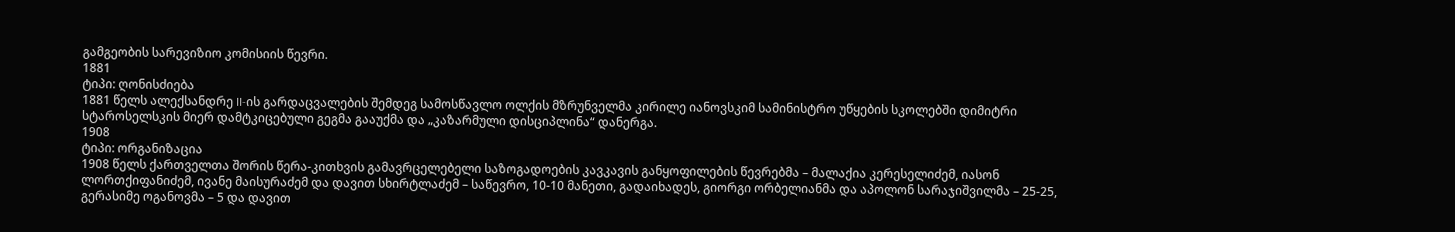გამგეობის სარევიზიო კომისიის წევრი.
1881
ტიპი: ღონისძიება
1881 წელს ალექსანდრე II-ის გარდაცვალების შემდეგ სამოსწავლო ოლქის მზრუნველმა კირილე იანოვსკიმ სამინისტრო უწყების სკოლებში დიმიტრი სტაროსელსკის მიერ დამტკიცებული გეგმა გააუქმა და „კაზარმული დისციპლინა“ დანერგა.
1908
ტიპი: ორგანიზაცია
1908 წელს ქართველთა შორის წერა-კითხვის გამავრცელებელი საზოგადოების კავკავის განყოფილების წევრებმა – მალაქია კერესელიძემ, იასონ ლორთქიფანიძემ, ივანე მაისურაძემ და დავით სხირტლაძემ – საწევრო, 10-10 მანეთი, გადაიხადეს, გიორგი ორბელიანმა და აპოლონ სარაჯიშვილმა – 25-25, გერასიმე ოგანოვმა – 5 და დავით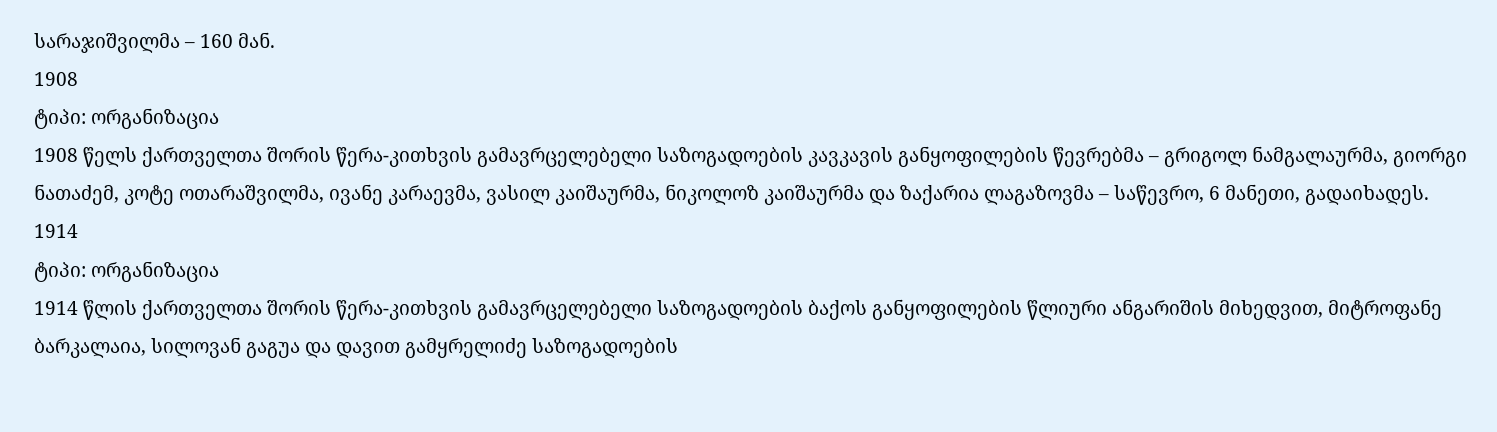სარაჯიშვილმა – 160 მან.
1908
ტიპი: ორგანიზაცია
1908 წელს ქართველთა შორის წერა-კითხვის გამავრცელებელი საზოგადოების კავკავის განყოფილების წევრებმა – გრიგოლ ნამგალაურმა, გიორგი ნათაძემ, კოტე ოთარაშვილმა, ივანე კარაევმა, ვასილ კაიშაურმა, ნიკოლოზ კაიშაურმა და ზაქარია ლაგაზოვმა – საწევრო, 6 მანეთი, გადაიხადეს.
1914
ტიპი: ორგანიზაცია
1914 წლის ქართველთა შორის წერა-კითხვის გამავრცელებელი საზოგადოების ბაქოს განყოფილების წლიური ანგარიშის მიხედვით, მიტროფანე ბარკალაია, სილოვან გაგუა და დავით გამყრელიძე საზოგადოების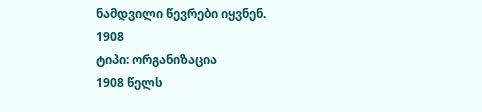ნამდვილი წევრები იყვნენ.
1908
ტიპი: ორგანიზაცია
1908 წელს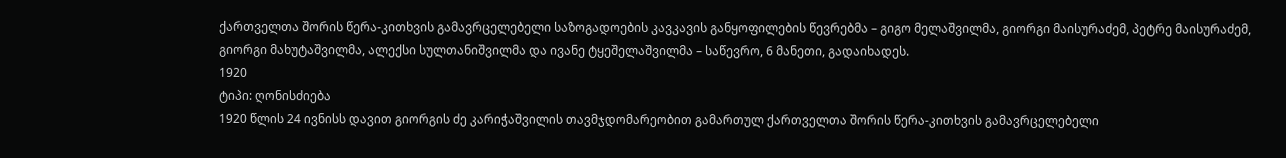ქართველთა შორის წერა-კითხვის გამავრცელებელი საზოგადოების კავკავის განყოფილების წევრებმა – გიგო მელაშვილმა, გიორგი მაისურაძემ, პეტრე მაისურაძემ, გიორგი მახუტაშვილმა, ალექსი სულთანიშვილმა და ივანე ტყეშელაშვილმა – საწევრო, 6 მანეთი, გადაიხადეს.
1920
ტიპი: ღონისძიება
1920 წლის 24 ივნისს დავით გიორგის ძე კარიჭაშვილის თავმჯდომარეობით გამართულ ქართველთა შორის წერა-კითხვის გამავრცელებელი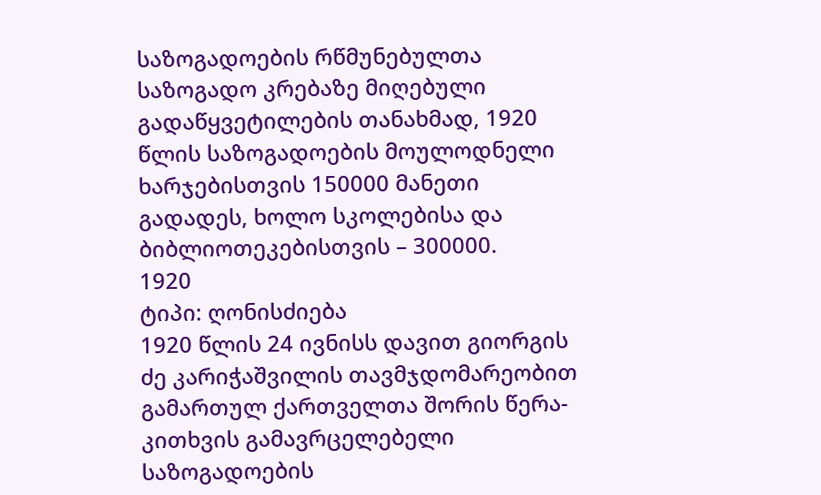საზოგადოების რწმუნებულთა საზოგადო კრებაზე მიღებული გადაწყვეტილების თანახმად, 1920 წლის საზოგადოების მოულოდნელი ხარჯებისთვის 150000 მანეთი გადადეს, ხოლო სკოლებისა და ბიბლიოთეკებისთვის – 300000.
1920
ტიპი: ღონისძიება
1920 წლის 24 ივნისს დავით გიორგის ძე კარიჭაშვილის თავმჯდომარეობით გამართულ ქართველთა შორის წერა-კითხვის გამავრცელებელი საზოგადოების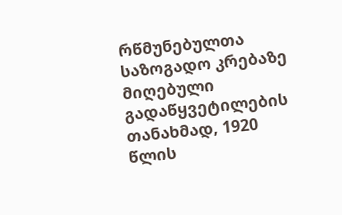რწმუნებულთა საზოგადო კრებაზე მიღებული გადაწყვეტილების თანახმად, 1920 წლის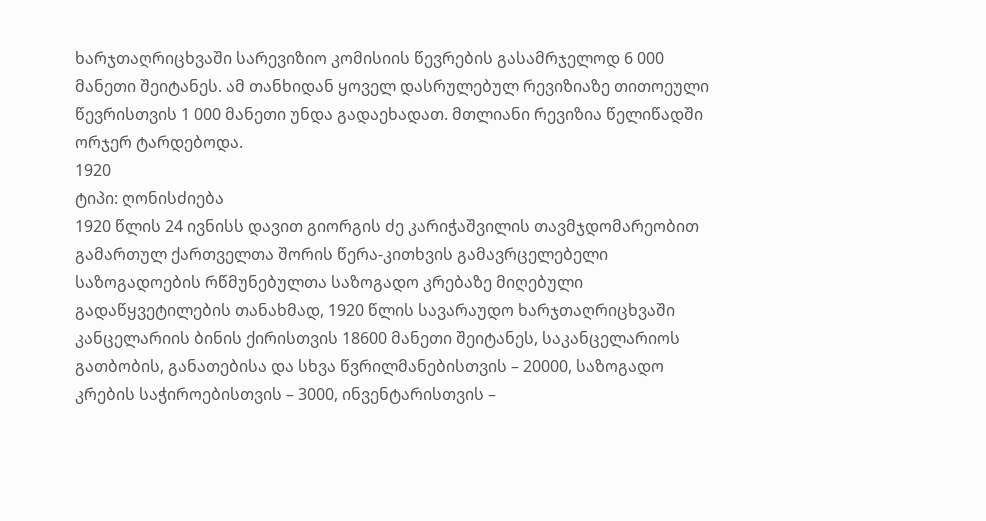ხარჯთაღრიცხვაში სარევიზიო კომისიის წევრების გასამრჯელოდ 6 000 მანეთი შეიტანეს. ამ თანხიდან ყოველ დასრულებულ რევიზიაზე თითოეული წევრისთვის 1 000 მანეთი უნდა გადაეხადათ. მთლიანი რევიზია წელიწადში ორჯერ ტარდებოდა.
1920
ტიპი: ღონისძიება
1920 წლის 24 ივნისს დავით გიორგის ძე კარიჭაშვილის თავმჯდომარეობით გამართულ ქართველთა შორის წერა-კითხვის გამავრცელებელი საზოგადოების რწმუნებულთა საზოგადო კრებაზე მიღებული გადაწყვეტილების თანახმად, 1920 წლის სავარაუდო ხარჯთაღრიცხვაში კანცელარიის ბინის ქირისთვის 18600 მანეთი შეიტანეს, საკანცელარიოს გათბობის, განათებისა და სხვა წვრილმანებისთვის – 20000, საზოგადო კრების საჭიროებისთვის – 3000, ინვენტარისთვის –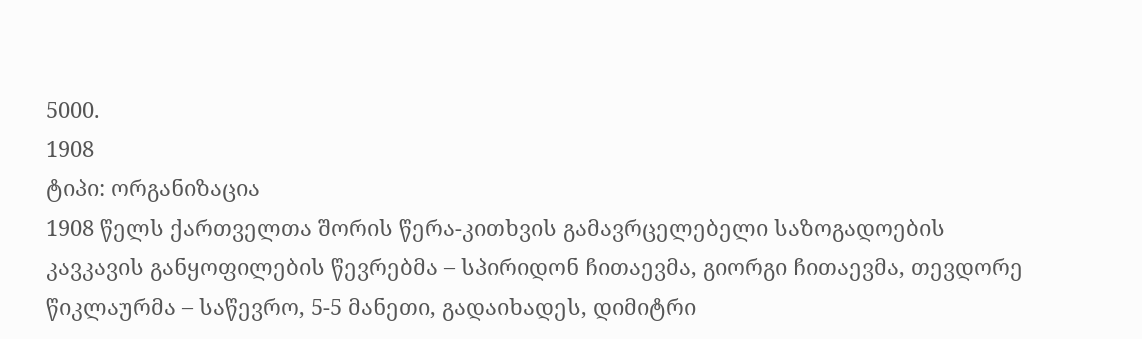5000.
1908
ტიპი: ორგანიზაცია
1908 წელს ქართველთა შორის წერა-კითხვის გამავრცელებელი საზოგადოების კავკავის განყოფილების წევრებმა – სპირიდონ ჩითაევმა, გიორგი ჩითაევმა, თევდორე წიკლაურმა – საწევრო, 5-5 მანეთი, გადაიხადეს, დიმიტრი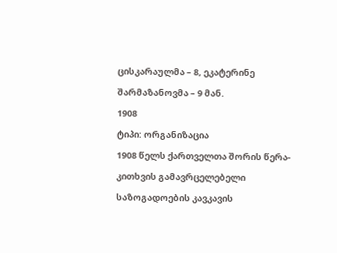ცისკარაულმა – 8, ეკატერინე შარმაზანოვმა – 9 მან.
1908
ტიპი: ორგანიზაცია
1908 წელს ქართველთა შორის წერა-კითხვის გამავრცელებელი საზოგადოების კავკავის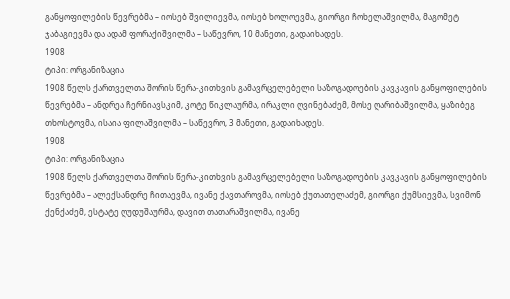განყოფილების წევრებმა – იოსებ შვილიევმა, იოსებ ხოლოევმა, გიორგი ჩოხელაშვილმა, მაგომეტ ჯაბაგიევმა და ადამ ფორაქიშვილმა – საწევრო, 10 მანეთი, გადაიხადეს.
1908
ტიპი: ორგანიზაცია
1908 წელს ქართველთა შორის წერა-კითხვის გამავრცელებელი საზოგადოების კავკავის განყოფილების წევრებმა – ანდრეა ჩერნიავსკიმ, კოტე წიკლაურმა, ირაკლი ღვინებაძემ, მოსე ღარიბაშვილმა, ყაზიბეგ თხოსტოვმა, ისაია ფილაშვილმა – საწევრო, 3 მანეთი, გადაიხადეს.
1908
ტიპი: ორგანიზაცია
1908 წელს ქართველთა შორის წერა-კითხვის გამავრცელებელი საზოგადოების კავკავის განყოფილების წევრებმა – ალექსანდრე ჩითაევმა, ივანე ქავთაროვმა, იოსებ ქუთათელაძემ, გიორგი ქუმსიევმა, სვიმონ ქენქაძემ, ესტატე ღუდუშაურმა, დავით თათარაშვილმა, ივანე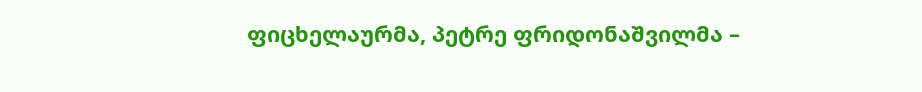ფიცხელაურმა, პეტრე ფრიდონაშვილმა –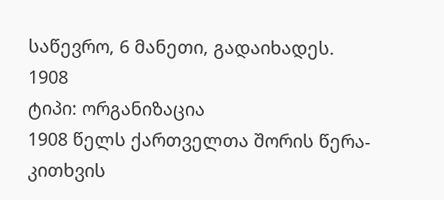საწევრო, 6 მანეთი, გადაიხადეს.
1908
ტიპი: ორგანიზაცია
1908 წელს ქართველთა შორის წერა-კითხვის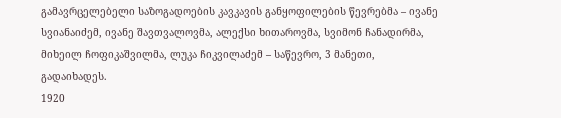გამავრცელებელი საზოგადოების კავკავის განყოფილების წევრებმა – ივანე სვიანაიძემ, ივანე შავთვალოვმა, ალექსი ხითაროვმა, სვიმონ ჩანადირმა, მიხეილ ჩოფიკაშვილმა, ლუკა ჩიკვილაძემ – საწევრო, 3 მანეთი, გადაიხადეს.
1920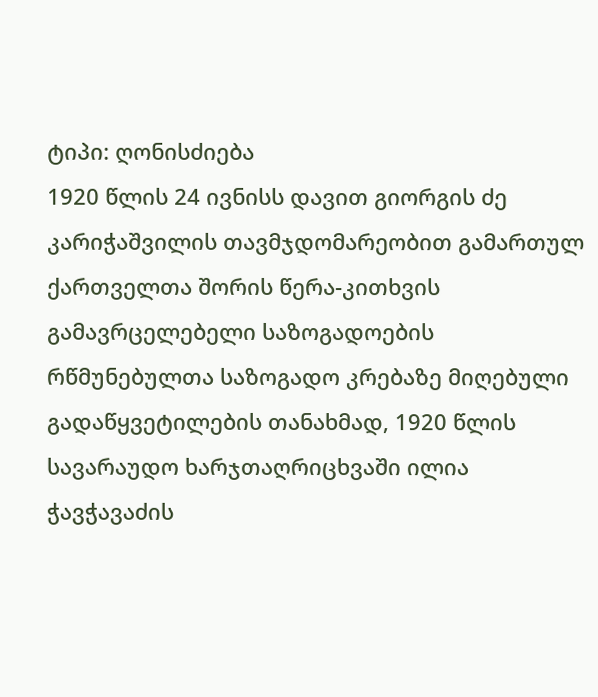ტიპი: ღონისძიება
1920 წლის 24 ივნისს დავით გიორგის ძე კარიჭაშვილის თავმჯდომარეობით გამართულ ქართველთა შორის წერა-კითხვის გამავრცელებელი საზოგადოების რწმუნებულთა საზოგადო კრებაზე მიღებული გადაწყვეტილების თანახმად, 1920 წლის სავარაუდო ხარჯთაღრიცხვაში ილია ჭავჭავაძის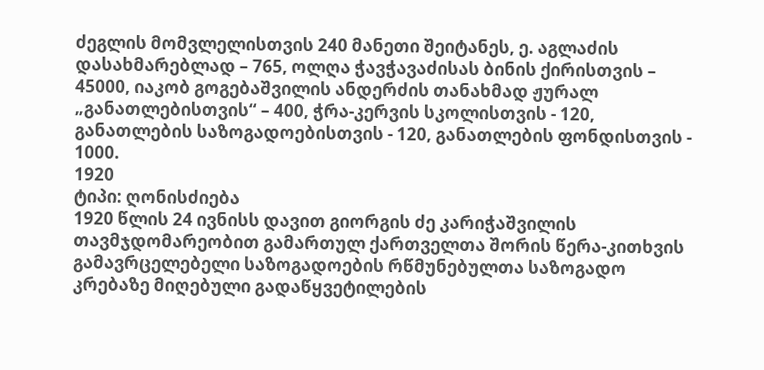ძეგლის მომვლელისთვის 240 მანეთი შეიტანეს, ე. აგლაძის დასახმარებლად – 765, ოლღა ჭავჭავაძისას ბინის ქირისთვის – 45000, იაკობ გოგებაშვილის ანდერძის თანახმად ჟურალ „განათლებისთვის“ – 400, ჭრა-კერვის სკოლისთვის - 120, განათლების საზოგადოებისთვის - 120, განათლების ფონდისთვის - 1000.
1920
ტიპი: ღონისძიება
1920 წლის 24 ივნისს დავით გიორგის ძე კარიჭაშვილის თავმჯდომარეობით გამართულ ქართველთა შორის წერა-კითხვის გამავრცელებელი საზოგადოების რწმუნებულთა საზოგადო კრებაზე მიღებული გადაწყვეტილების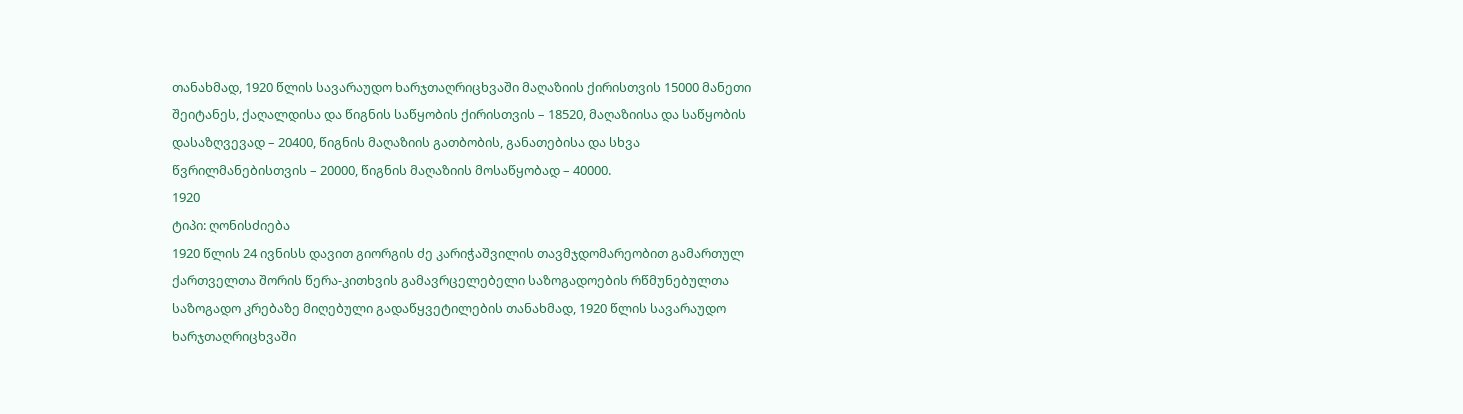თანახმად, 1920 წლის სავარაუდო ხარჯთაღრიცხვაში მაღაზიის ქირისთვის 15000 მანეთი შეიტანეს, ქაღალდისა და წიგნის საწყობის ქირისთვის – 18520, მაღაზიისა და საწყობის დასაზღვევად – 20400, წიგნის მაღაზიის გათბობის, განათებისა და სხვა წვრილმანებისთვის – 20000, წიგნის მაღაზიის მოსაწყობად – 40000.
1920
ტიპი: ღონისძიება
1920 წლის 24 ივნისს დავით გიორგის ძე კარიჭაშვილის თავმჯდომარეობით გამართულ ქართველთა შორის წერა-კითხვის გამავრცელებელი საზოგადოების რწმუნებულთა საზოგადო კრებაზე მიღებული გადაწყვეტილების თანახმად, 1920 წლის სავარაუდო ხარჯთაღრიცხვაში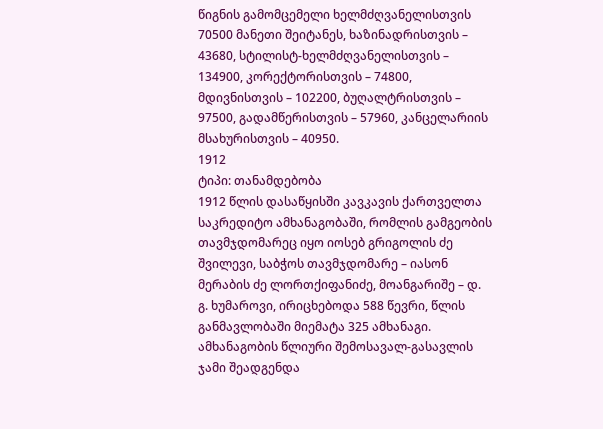წიგნის გამომცემელი ხელმძღვანელისთვის 70500 მანეთი შეიტანეს, ხაზინადრისთვის – 43680, სტილისტ-ხელმძღვანელისთვის – 134900, კორექტორისთვის – 74800, მდივნისთვის – 102200, ბუღალტრისთვის – 97500, გადამწერისთვის – 57960, კანცელარიის მსახურისთვის – 40950.
1912
ტიპი: თანამდებობა
1912 წლის დასაწყისში კავკავის ქართველთა საკრედიტო ამხანაგობაში, რომლის გამგეობის თავმჯდომარეც იყო იოსებ გრიგოლის ძე შვილევი, საბჭოს თავმჯდომარე – იასონ მერაბის ძე ლორთქიფანიძე, მოანგარიშე – დ. გ. ხუმაროვი, ირიცხებოდა 588 წევრი, წლის განმავლობაში მიემატა 325 ამხანაგი. ამხანაგობის წლიური შემოსავალ-გასავლის ჯამი შეადგენდა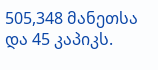505,348 მანეთსა და 45 კაპიკს.